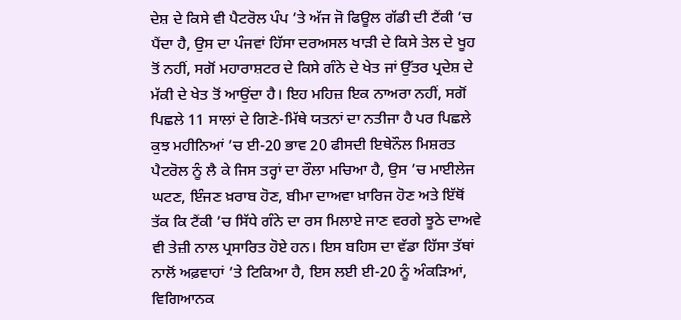ਦੇਸ਼ ਦੇ ਕਿਸੇ ਵੀ ਪੈਟਰੋਲ ਪੰਪ ’ਤੇ ਅੱਜ ਜੋ ਫਿਊਲ ਗੱਡੀ ਦੀ ਟੈਂਕੀ ’ਚ ਪੈਂਦਾ ਹੈ, ਉਸ ਦਾ ਪੰਜਵਾਂ ਹਿੱਸਾ ਦਰਅਸਲ ਖਾੜੀ ਦੇ ਕਿਸੇ ਤੇਲ ਦੇ ਖੂਹ ਤੋਂ ਨਹੀਂ, ਸਗੋਂ ਮਹਾਰਾਸ਼ਟਰ ਦੇ ਕਿਸੇ ਗੰਨੇ ਦੇ ਖੇਤ ਜਾਂ ਉੱਤਰ ਪ੍ਰਦੇਸ਼ ਦੇ ਮੱਕੀ ਦੇ ਖੇਤ ਤੋਂ ਆਉਂਦਾ ਹੈ। ਇਹ ਮਹਿਜ਼ ਇਕ ਨਾਅਰਾ ਨਹੀਂ, ਸਗੋਂ ਪਿਛਲੇ 11 ਸਾਲਾਂ ਦੇ ਗਿਣੇ-ਮਿੱਥੇ ਯਤਨਾਂ ਦਾ ਨਤੀਜਾ ਹੈ ਪਰ ਪਿਛਲੇ ਕੁਝ ਮਹੀਨਿਆਂ ’ਚ ਈ-20 ਭਾਵ 20 ਫੀਸਦੀ ਇਥੇਨੌਲ ਮਿਸ਼ਰਤ ਪੈਟਰੋਲ ਨੂੰ ਲੈ ਕੇ ਜਿਸ ਤਰ੍ਹਾਂ ਦਾ ਰੌਲਾ ਮਚਿਆ ਹੈ, ਉਸ ’ਚ ਮਾਈਲੇਜ ਘਟਣ, ਇੰਜਣ ਖ਼ਰਾਬ ਹੋਣ, ਬੀਮਾ ਦਾਅਵਾ ਖ਼ਾਰਿਜ ਹੋਣ ਅਤੇ ਇੱਥੋਂ ਤੱਕ ਕਿ ਟੈਂਕੀ ’ਚ ਸਿੱਧੇ ਗੰਨੇ ਦਾ ਰਸ ਮਿਲਾਏ ਜਾਣ ਵਰਗੇ ਝੂਠੇ ਦਾਅਵੇ ਵੀ ਤੇਜ਼ੀ ਨਾਲ ਪ੍ਰਸਾਰਿਤ ਹੋਏ ਹਨ। ਇਸ ਬਹਿਸ ਦਾ ਵੱਡਾ ਹਿੱਸਾ ਤੱਥਾਂ ਨਾਲੋਂ ਅਫ਼ਵਾਹਾਂ ’ਤੇ ਟਿਕਿਆ ਹੈ, ਇਸ ਲਈ ਈ-20 ਨੂੰ ਅੰਕੜਿਆਂ, ਵਿਗਿਆਨਕ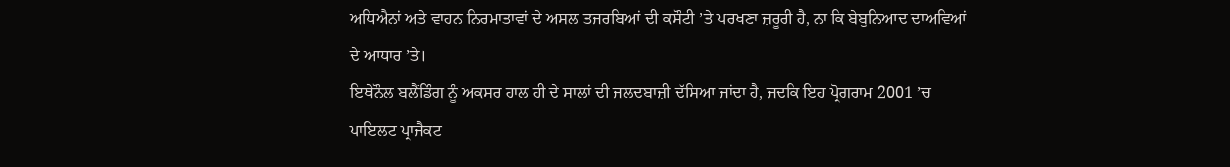ਅਧਿਐਨਾਂ ਅਤੇ ਵਾਹਨ ਨਿਰਮਾਤਾਵਾਂ ਦੇ ਅਸਲ ਤਜਰਬਿਆਂ ਦੀ ਕਸੌਟੀ ’ਤੇ ਪਰਖਣਾ ਜ਼ਰੂਰੀ ਹੈ, ਨਾ ਕਿ ਬੇਬੁਨਿਆਦ ਦਾਅਵਿਆਂ ਦੇ ਆਧਾਰ ’ਤੇ।
ਇਥੇਨੌਲ ਬਲੈਂਡਿੰਗ ਨੂੰ ਅਕਸਰ ਹਾਲ ਹੀ ਦੇ ਸਾਲਾਂ ਦੀ ਜਲਦਬਾਜ਼ੀ ਦੱਸਿਆ ਜਾਂਦਾ ਹੈ, ਜਦਕਿ ਇਹ ਪ੍ਰੋਗਰਾਮ 2001 ’ਚ ਪਾਇਲਟ ਪ੍ਰਾਜੈਕਟ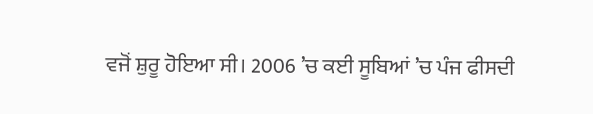ਵਜੋਂ ਸ਼ੁਰੂ ਹੋਇਆ ਸੀ। 2006 ’ਚ ਕਈ ਸੂਬਿਆਂ ’ਚ ਪੰਜ ਫੀਸਦੀ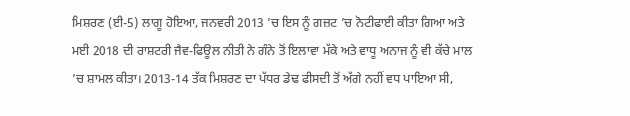ਮਿਸ਼ਰਣ (ਈ-5) ਲਾਗੂ ਹੋਇਆ, ਜਨਵਰੀ 2013 ’ਚ ਇਸ ਨੂੰ ਗਜ਼ਟ ’ਚ ਨੋਟੀਫਾਈ ਕੀਤਾ ਗਿਆ ਅਤੇ ਮਈ 2018 ਦੀ ਰਾਸ਼ਟਰੀ ਜੈਵ-ਫਿਊਲ ਨੀਤੀ ਨੇ ਗੰਨੇ ਤੋਂ ਇਲਾਵਾ ਮੱਕੇ ਅਤੇ ਵਾਧੂ ਅਨਾਜ ਨੂੰ ਵੀ ਕੱਚੇ ਮਾਲ ’ਚ ਸ਼ਾਮਲ ਕੀਤਾ। 2013-14 ਤੱਕ ਮਿਸ਼ਰਣ ਦਾ ਪੱਧਰ ਡੇਢ ਫੀਸਦੀ ਤੋਂ ਅੱਗੇ ਨਹੀਂ ਵਧ ਪਾਇਆ ਸੀ,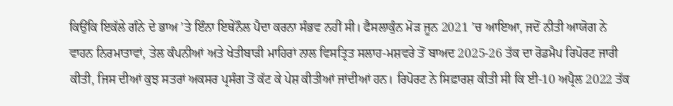ਕਿਉਂਕਿ ਇਕੱਲੇ ਗੰਨੇ ਦੇ ਭਾਅ ’ਤੇ ਇੰਨਾ ਇਥੇਨੌਲ ਪੈਦਾ ਕਰਨਾ ਸੰਭਵ ਨਹੀਂ ਸੀ। ਫੈਸਲਾਕੁੰਨ ਮੋੜ ਜੂਨ 2021 ’ਚ ਆਇਆ, ਜਦੋਂ ਨੀਤੀ ਆਯੋਗ ਨੇ ਵਾਹਨ ਨਿਰਮਾਤਾਵਾਂ, ਤੇਲ ਕੰਪਨੀਆਂ ਅਤੇ ਖੇਤੀਬਾੜੀ ਮਾਹਿਰਾਂ ਨਾਲ ਵਿਸਤ੍ਰਿਤ ਸਲਾਹ-ਮਸ਼ਵਰੇ ਤੋਂ ਬਾਅਦ 2025-26 ਤੱਕ ਦਾ ਰੋਡਮੈਪ ਰਿਪੋਰਟ ਜਾਰੀ ਕੀਤੀ, ਜਿਸ ਦੀਆਂ ਕੁਝ ਸਤਰਾਂ ਅਕਸਰ ਪ੍ਰਸੰਗ ਤੋਂ ਕੱਟ ਕੇ ਪੇਸ਼ ਕੀਤੀਆਂ ਜਾਂਦੀਆਂ ਹਨ। ਰਿਪੋਰਟ ਨੇ ਸਿਫ਼ਾਰਸ਼ ਕੀਤੀ ਸੀ ਕਿ ਈ-10 ਅਪ੍ਰੈਲ 2022 ਤੱਕ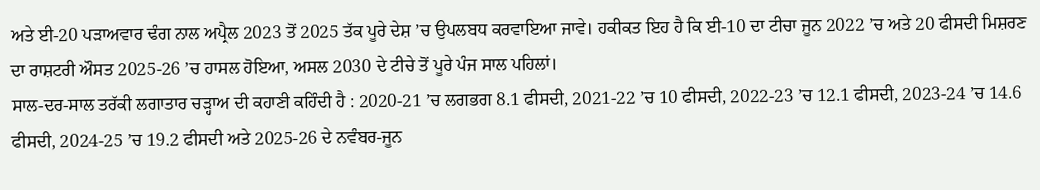ਅਤੇ ਈ-20 ਪੜਾਅਵਾਰ ਢੰਗ ਨਾਲ ਅਪ੍ਰੈਲ 2023 ਤੋਂ 2025 ਤੱਕ ਪੂਰੇ ਦੇਸ਼ ’ਚ ਉਪਲਬਧ ਕਰਵਾਇਆ ਜਾਵੇ। ਹਕੀਕਤ ਇਹ ਹੈ ਕਿ ਈ-10 ਦਾ ਟੀਚਾ ਜੂਨ 2022 ’ਚ ਅਤੇ 20 ਫੀਸਦੀ ਮਿਸ਼ਰਣ ਦਾ ਰਾਸ਼ਟਰੀ ਔਸਤ 2025-26 ’ਚ ਹਾਸਲ ਹੋਇਆ, ਅਸਲ 2030 ਦੇ ਟੀਚੇ ਤੋਂ ਪੂਰੇ ਪੰਜ ਸਾਲ ਪਹਿਲਾਂ।
ਸਾਲ-ਦਰ-ਸਾਲ ਤਰੱਕੀ ਲਗਾਤਾਰ ਚੜ੍ਹਾਅ ਦੀ ਕਹਾਣੀ ਕਹਿੰਦੀ ਹੈ : 2020-21 ’ਚ ਲਗਭਗ 8.1 ਫੀਸਦੀ, 2021-22 ’ਚ 10 ਫੀਸਦੀ, 2022-23 ’ਚ 12.1 ਫੀਸਦੀ, 2023-24 ’ਚ 14.6 ਫੀਸਦੀ, 2024-25 ’ਚ 19.2 ਫੀਸਦੀ ਅਤੇ 2025-26 ਦੇ ਨਵੰਬਰ-ਜੂਨ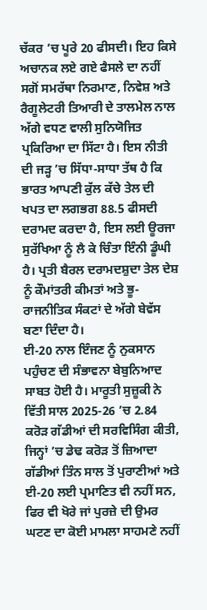ਚੱਕਰ ’ਚ ਪੂਰੇ 20 ਫੀਸਦੀ। ਇਹ ਕਿਸੇ ਅਚਾਨਕ ਲਏ ਗਏ ਫੈਸਲੇ ਦਾ ਨਹੀਂ ਸਗੋਂ ਸਮਰੱਥਾ ਨਿਰਮਾਣ, ਨਿਵੇਸ਼ ਅਤੇ ਰੈਗੂਲੇਟਰੀ ਤਿਆਰੀ ਦੇ ਤਾਲਮੇਲ ਨਾਲ ਅੱਗੇ ਵਧਣ ਵਾਲੀ ਸੁਨਿਯੋਜਿਤ ਪ੍ਰਕਿਰਿਆ ਦਾ ਸਿੱਟਾ ਹੈ। ਇਸ ਨੀਤੀ ਦੀ ਜੜ੍ਹ ’ਚ ਸਿੱਧਾ-ਸਾਧਾ ਤੱਥ ਹੈ ਕਿ ਭਾਰਤ ਆਪਣੀ ਕੁੱਲ ਕੱਚੇ ਤੇਲ ਦੀ ਖਪਤ ਦਾ ਲਗਭਗ 88.5 ਫੀਸਦੀ ਦਰਾਮਦ ਕਰਦਾ ਹੈ, ਇਸ ਲਈ ਊਰਜਾ ਸੁਰੱਖਿਆ ਨੂੰ ਲੈ ਕੇ ਚਿੰਤਾ ਇੰਨੀ ਡੂੰਘੀ ਹੈ। ਪ੍ਰਤੀ ਬੈਰਲ ਦਰਾਮਦਸ਼ੁਦਾ ਤੇਲ ਦੇਸ਼ ਨੂੰ ਕੌਮਾਂਤਰੀ ਕੀਮਤਾਂ ਅਤੇ ਭੂ-ਰਾਜਨੀਤਿਕ ਸੰਕਟਾਂ ਦੇ ਅੱਗੇ ਬੇਵੱਸ ਬਣਾ ਦਿੰਦਾ ਹੈ।
ਈ-20 ਨਾਲ ਇੰਜਣ ਨੂੰ ਨੁਕਸਾਨ ਪਹੁੰਚਣ ਦੀ ਸੰਭਾਵਨਾ ਬੇਬੁਨਿਆਦ ਸਾਬਤ ਹੋਈ ਹੈ। ਮਾਰੂਤੀ ਸੁਜ਼ੂਕੀ ਨੇ ਵਿੱਤੀ ਸਾਲ 2025-26 ’ਚ 2.84 ਕਰੋੜ ਗੱਡੀਆਂ ਦੀ ਸਰਵਿਸਿੰਗ ਕੀਤੀ, ਜਿਨ੍ਹਾਂ ’ਚ ਡੇਢ ਕਰੋੜ ਤੋਂ ਜ਼ਿਆਦਾ ਗੱਡੀਆਂ ਤਿੰਨ ਸਾਲ ਤੋਂ ਪੁਰਾਣੀਆਂ ਅਤੇ ਈ-20 ਲਈ ਪ੍ਰਮਾਣਿਤ ਵੀ ਨਹੀਂ ਸਨ, ਫਿਰ ਵੀ ਖੋਰੇ ਜਾਂ ਪੁਰਜ਼ੇ ਦੀ ਉਮਰ ਘਟਣ ਦਾ ਕੋਈ ਮਾਮਲਾ ਸਾਹਮਣੇ ਨਹੀਂ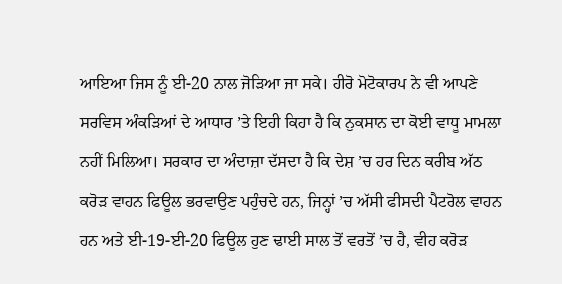ਆਇਆ ਜਿਸ ਨੂੰ ਈ-20 ਨਾਲ ਜੋੜਿਆ ਜਾ ਸਕੇ। ਹੀਰੋ ਮੋਟੋਕਾਰਪ ਨੇ ਵੀ ਆਪਣੇ ਸਰਵਿਸ ਅੰਕੜਿਆਂ ਦੇ ਆਧਾਰ ’ਤੇ ਇਹੀ ਕਿਹਾ ਹੈ ਕਿ ਨੁਕਸਾਨ ਦਾ ਕੋਈ ਵਾਧੂ ਮਾਮਲਾ ਨਹੀਂ ਮਿਲਿਆ। ਸਰਕਾਰ ਦਾ ਅੰਦਾਜ਼ਾ ਦੱਸਦਾ ਹੈ ਕਿ ਦੇਸ਼ ’ਚ ਹਰ ਦਿਨ ਕਰੀਬ ਅੱਠ ਕਰੋੜ ਵਾਹਨ ਫਿਊਲ ਭਰਵਾਉਣ ਪਹੁੰਚਦੇ ਹਨ, ਜਿਨ੍ਹਾਂ ’ਚ ਅੱਸੀ ਫੀਸਦੀ ਪੈਟਰੋਲ ਵਾਹਨ ਹਨ ਅਤੇ ਈ-19-ਈ-20 ਫਿਊਲ ਹੁਣ ਢਾਈ ਸਾਲ ਤੋਂ ਵਰਤੋਂ ’ਚ ਹੈ, ਵੀਹ ਕਰੋੜ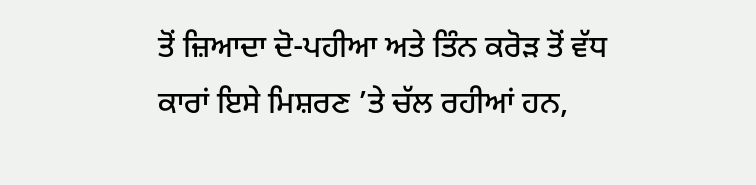ਤੋਂ ਜ਼ਿਆਦਾ ਦੋ-ਪਹੀਆ ਅਤੇ ਤਿੰਨ ਕਰੋੜ ਤੋਂ ਵੱਧ ਕਾਰਾਂ ਇਸੇ ਮਿਸ਼ਰਣ ’ਤੇ ਚੱਲ ਰਹੀਆਂ ਹਨ,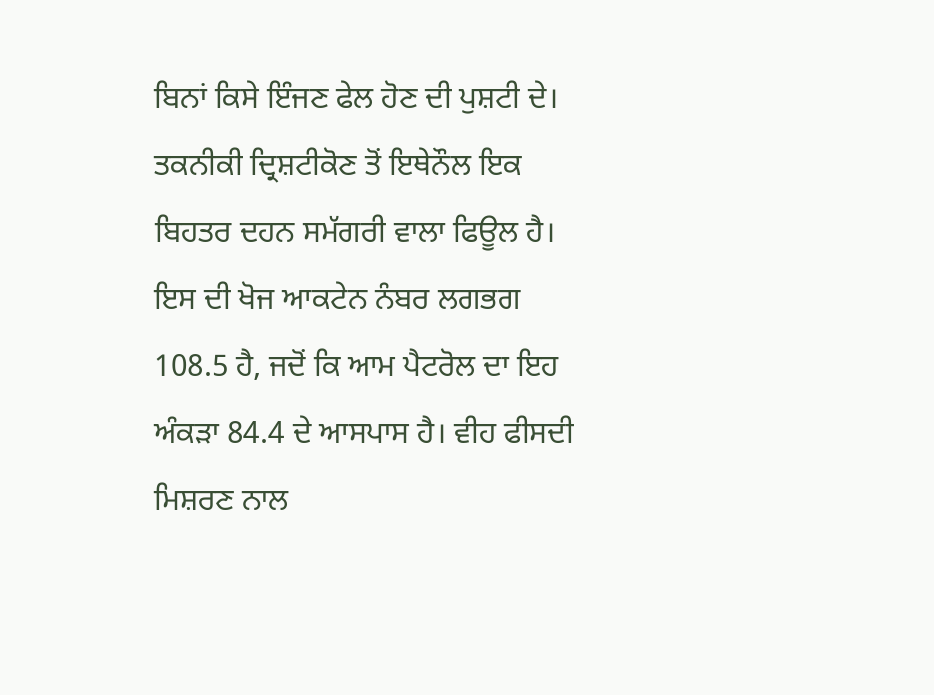ਬਿਨਾਂ ਕਿਸੇ ਇੰਜਣ ਫੇਲ ਹੋਣ ਦੀ ਪੁਸ਼ਟੀ ਦੇ।
ਤਕਨੀਕੀ ਦ੍ਰਿਸ਼ਟੀਕੋਣ ਤੋਂ ਇਥੇਨੌਲ ਇਕ ਬਿਹਤਰ ਦਹਨ ਸਮੱਗਰੀ ਵਾਲਾ ਫਿਊਲ ਹੈ। ਇਸ ਦੀ ਖੋਜ ਆਕਟੇਨ ਨੰਬਰ ਲਗਭਗ 108.5 ਹੈ, ਜਦੋਂ ਕਿ ਆਮ ਪੈਟਰੋਲ ਦਾ ਇਹ ਅੰਕੜਾ 84.4 ਦੇ ਆਸਪਾਸ ਹੈ। ਵੀਹ ਫੀਸਦੀ ਮਿਸ਼ਰਣ ਨਾਲ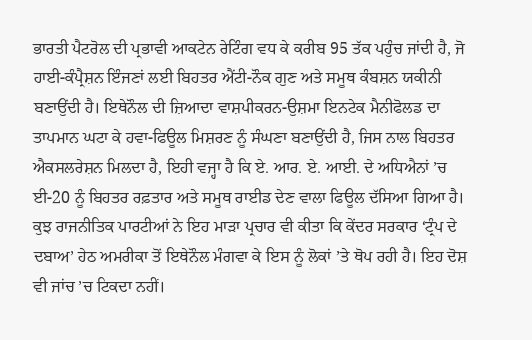ਭਾਰਤੀ ਪੈਟਰੋਲ ਦੀ ਪ੍ਰਭਾਵੀ ਆਕਟੇਨ ਰੇਟਿੰਗ ਵਧ ਕੇ ਕਰੀਬ 95 ਤੱਕ ਪਹੁੰਚ ਜਾਂਦੀ ਹੈ, ਜੋ ਹਾਈ-ਕੰਪ੍ਰੈਸ਼ਨ ਇੰਜਣਾਂ ਲਈ ਬਿਹਤਰ ਐਂਟੀ-ਨੌਕ ਗੁਣ ਅਤੇ ਸਮੂਥ ਕੰਬਸ਼ਨ ਯਕੀਨੀ ਬਣਾਉਂਦੀ ਹੈ। ਇਥੇਨੌਲ ਦੀ ਜ਼ਿਆਦਾ ਵਾਸ਼ਪੀਕਰਨ-ਉਸ਼ਮਾ ਇਨਟੇਕ ਮੈਨੀਫੋਲਡ ਦਾ ਤਾਪਮਾਨ ਘਟਾ ਕੇ ਹਵਾ-ਫਿਊਲ ਮਿਸ਼ਰਣ ਨੂੰ ਸੰਘਣਾ ਬਣਾਉਂਦੀ ਹੈ, ਜਿਸ ਨਾਲ ਬਿਹਤਰ ਐਕਸਲਰੇਸ਼ਨ ਮਿਲਦਾ ਹੈ, ਇਹੀ ਵਜ੍ਹਾ ਹੈ ਕਿ ਏ. ਆਰ. ਏ. ਆਈ. ਦੇ ਅਧਿਐਨਾਂ ’ਚ ਈ-20 ਨੂੰ ਬਿਹਤਰ ਰਫ਼ਤਾਰ ਅਤੇ ਸਮੂਥ ਰਾਈਡ ਦੇਣ ਵਾਲਾ ਫਿਊਲ ਦੱਸਿਆ ਗਿਆ ਹੈ।
ਕੁਝ ਰਾਜਨੀਤਿਕ ਪਾਰਟੀਆਂ ਨੇ ਇਹ ਮਾੜਾ ਪ੍ਰਚਾਰ ਵੀ ਕੀਤਾ ਕਿ ਕੇਂਦਰ ਸਰਕਾਰ ‘ਟ੍ਰੰਪ ਦੇ ਦਬਾਅ’ ਹੇਠ ਅਮਰੀਕਾ ਤੋਂ ਇਥੇਨੌਲ ਮੰਗਵਾ ਕੇ ਇਸ ਨੂੰ ਲੋਕਾਂ ’ਤੇ ਥੋਪ ਰਹੀ ਹੈ। ਇਹ ਦੋਸ਼ ਵੀ ਜਾਂਚ ’ਚ ਟਿਕਦਾ ਨਹੀਂ।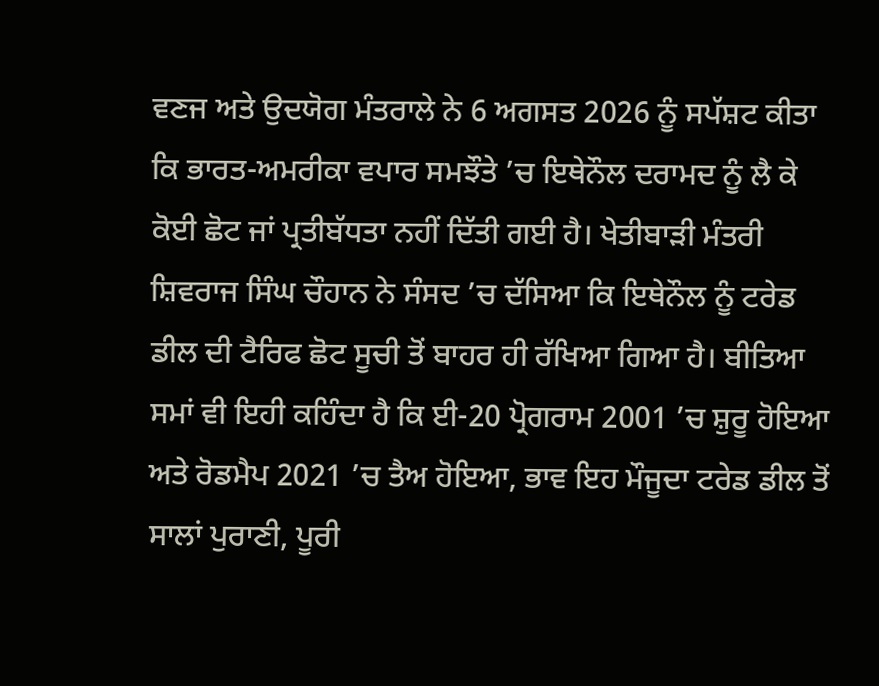ਵਣਜ ਅਤੇ ਉਦਯੋਗ ਮੰਤਰਾਲੇ ਨੇ 6 ਅਗਸਤ 2026 ਨੂੰ ਸਪੱਸ਼ਟ ਕੀਤਾ ਕਿ ਭਾਰਤ-ਅਮਰੀਕਾ ਵਪਾਰ ਸਮਝੌਤੇ ’ਚ ਇਥੇਨੌਲ ਦਰਾਮਦ ਨੂੰ ਲੈ ਕੇ ਕੋਈ ਛੋਟ ਜਾਂ ਪ੍ਰਤੀਬੱਧਤਾ ਨਹੀਂ ਦਿੱਤੀ ਗਈ ਹੈ। ਖੇਤੀਬਾੜੀ ਮੰਤਰੀ ਸ਼ਿਵਰਾਜ ਸਿੰਘ ਚੌਹਾਨ ਨੇ ਸੰਸਦ ’ਚ ਦੱਸਿਆ ਕਿ ਇਥੇਨੌਲ ਨੂੰ ਟਰੇਡ ਡੀਲ ਦੀ ਟੈਰਿਫ ਛੋਟ ਸੂਚੀ ਤੋਂ ਬਾਹਰ ਹੀ ਰੱਖਿਆ ਗਿਆ ਹੈ। ਬੀਤਿਆ ਸਮਾਂ ਵੀ ਇਹੀ ਕਹਿੰਦਾ ਹੈ ਕਿ ਈ-20 ਪ੍ਰੋਗਰਾਮ 2001 ’ਚ ਸ਼ੁਰੂ ਹੋਇਆ ਅਤੇ ਰੋਡਮੈਪ 2021 ’ਚ ਤੈਅ ਹੋਇਆ, ਭਾਵ ਇਹ ਮੌਜੂਦਾ ਟਰੇਡ ਡੀਲ ਤੋਂ ਸਾਲਾਂ ਪੁਰਾਣੀ, ਪੂਰੀ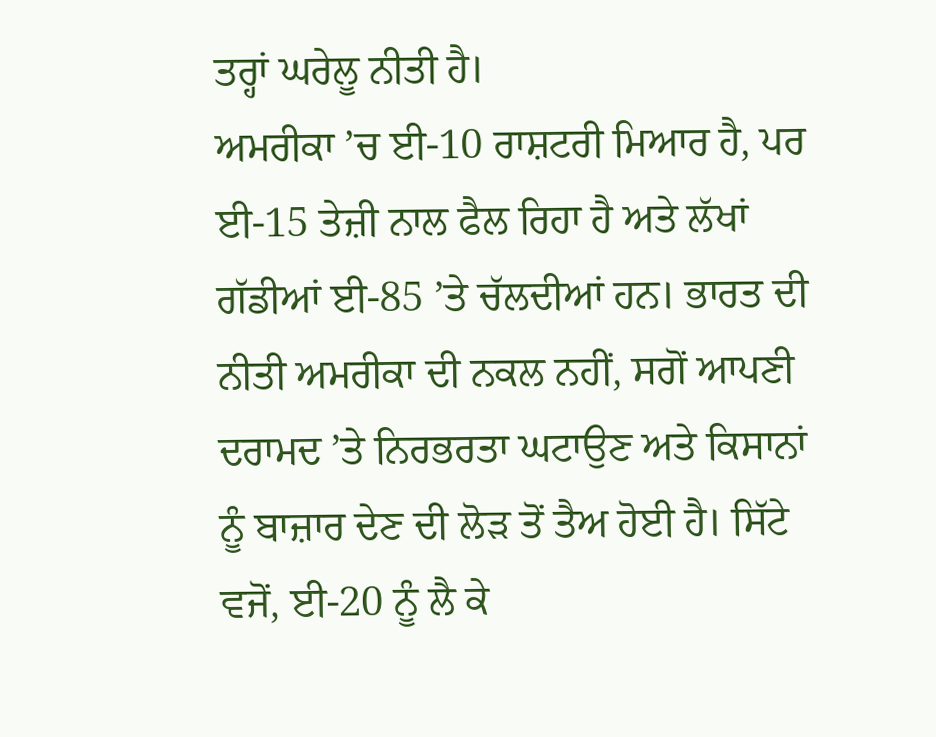ਤਰ੍ਹਾਂ ਘਰੇਲੂ ਨੀਤੀ ਹੈ।
ਅਮਰੀਕਾ ’ਚ ਈ-10 ਰਾਸ਼ਟਰੀ ਮਿਆਰ ਹੈ, ਪਰ ਈ-15 ਤੇਜ਼ੀ ਨਾਲ ਫੈਲ ਰਿਹਾ ਹੈ ਅਤੇ ਲੱਖਾਂ ਗੱਡੀਆਂ ਈ-85 ’ਤੇ ਚੱਲਦੀਆਂ ਹਨ। ਭਾਰਤ ਦੀ ਨੀਤੀ ਅਮਰੀਕਾ ਦੀ ਨਕਲ ਨਹੀਂ, ਸਗੋਂ ਆਪਣੀ ਦਰਾਮਦ ’ਤੇ ਨਿਰਭਰਤਾ ਘਟਾਉਣ ਅਤੇ ਕਿਸਾਨਾਂ ਨੂੰ ਬਾਜ਼ਾਰ ਦੇਣ ਦੀ ਲੋੜ ਤੋਂ ਤੈਅ ਹੋਈ ਹੈ। ਸਿੱਟੇ ਵਜੋਂ, ਈ-20 ਨੂੰ ਲੈ ਕੇ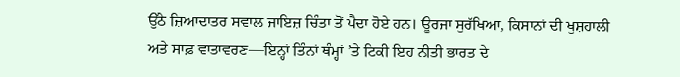ਉੱਠੇ ਜ਼ਿਆਦਾਤਰ ਸਵਾਲ ਜਾਇਜ਼ ਚਿੰਤਾ ਤੋਂ ਪੈਦਾ ਹੋਏ ਹਨ। ਊਰਜਾ ਸੁਰੱਖਿਆ, ਕਿਸਾਨਾਂ ਦੀ ਖੁਸ਼ਹਾਲੀ ਅਤੇ ਸਾਫ਼ ਵਾਤਾਵਰਣ—ਇਨ੍ਹਾਂ ਤਿੰਨਾਂ ਥੰਮ੍ਹਾਂ ’ਤੇ ਟਿਕੀ ਇਹ ਨੀਤੀ ਭਾਰਤ ਦੇ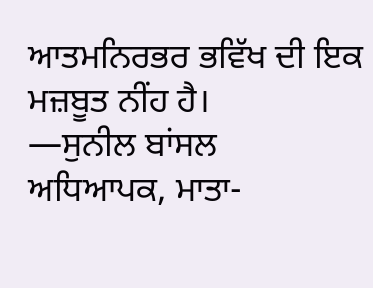ਆਤਮਨਿਰਭਰ ਭਵਿੱਖ ਦੀ ਇਕ ਮਜ਼ਬੂਤ ਨੀਂਹ ਹੈ।
—ਸੁਨੀਲ ਬਾਂਸਲ
ਅਧਿਆਪਕ, ਮਾਤਾ-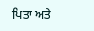ਪਿਤਾ ਅਤੇ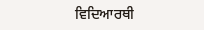ਵਿਦਿਆਰਥੀ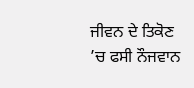ਜੀਵਨ ਦੇ ਤਿਕੋਣ ’ਚ ਫਸੀ ਨੌਜਵਾਨ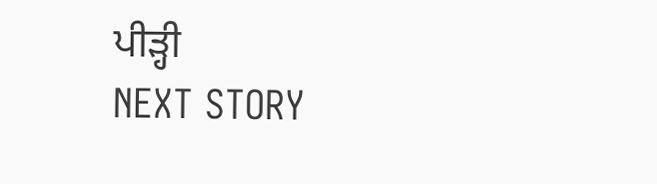ਪੀੜ੍ਹੀ
NEXT STORY